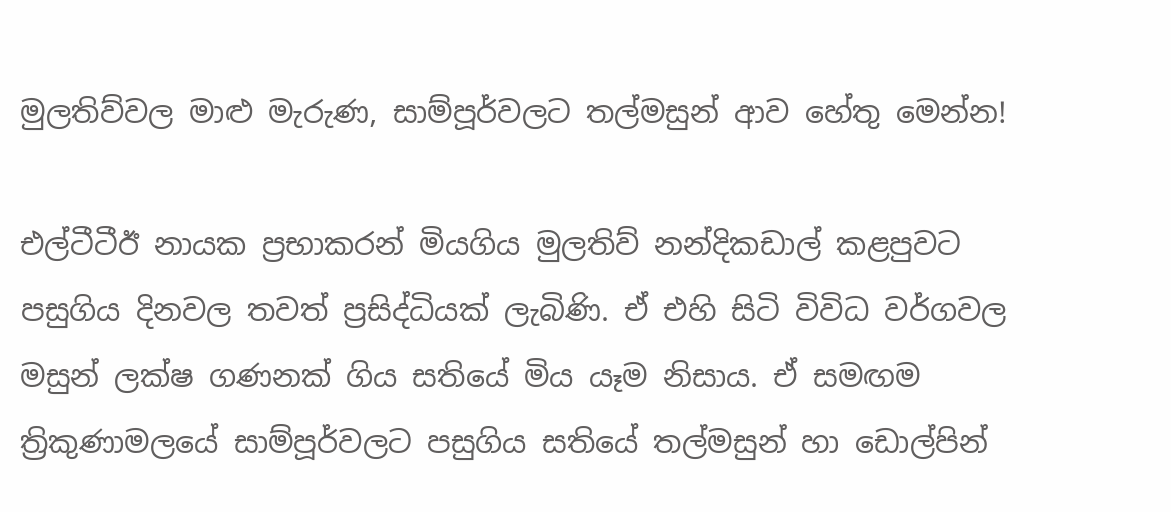මුලතිව්වල මාළු මැරුණ, සාම්පූර්වලට තල්මසුන් ආව හේතු මෙන්න!

එල්ටීටීඊ නායක ප්‍රභාකරන් මියගිය මුලතිව් නන්දිකඩාල් කළපුවට පසුගිය දිනවල තවත් ප්‍රසිද්ධියක් ලැබිණි. ඒ එහි සිටි විවිධ වර්ගවල මසුන් ලක්ෂ ගණනක් ගිය සතියේ මිය යෑම නිසාය. ඒ සමඟම ත්‍රිකුණාමලයේ සාම්පූර්වලට පසුගිය සතියේ තල්මසුන් හා ඩොල්පින්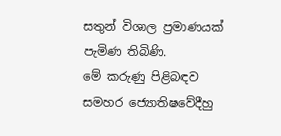සතුන් විශාල ප්‍රමාණයක් පැමිණ තිබිණි.
මේ කරුණු පිළිබඳව සමහර ජ්‍යොතිෂවේදීහු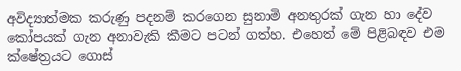අවිද්‍යාත්මක කරුණු පදනම් කරගෙන සුනාමි අනතුරක් ගැන හා දේව කෝපයක් ගැන අනාවැකි කීමට පටන් ගත්හ. එහෙත් මේ පිළිබඳව එම ක්ෂේත්‍රයට ගොස්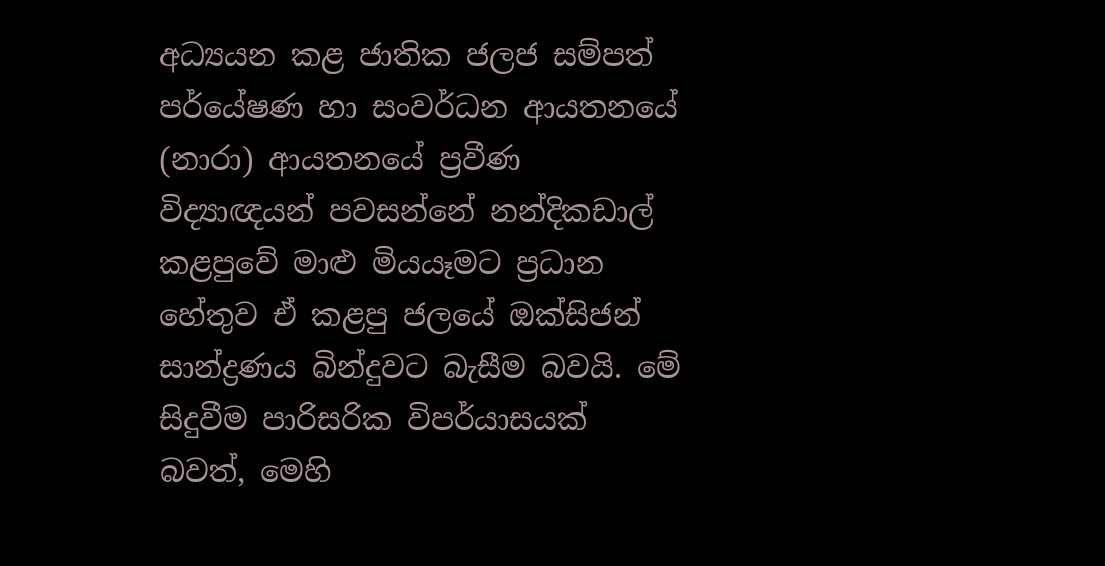අධ්‍යයන කළ ජාතික ජලජ සම්පත් පර්යේෂණ හා සංවර්ධන ආයතනයේ (නාරා) ආයතනයේ ප්‍රවීණ විද්‍යාඥයන් පවසන්නේ නන්දිකඩාල් කළපුවේ මාළු මියයෑමට ප්‍රධාන හේතුව ඒ කළපු ජලයේ ඔක්සිජන් සාන්ද්‍රණය බින්දුවට බැසීම බවයි. මේ සිදුවීම පාරිසරික විපර්යාසයක් බවත්, මෙහි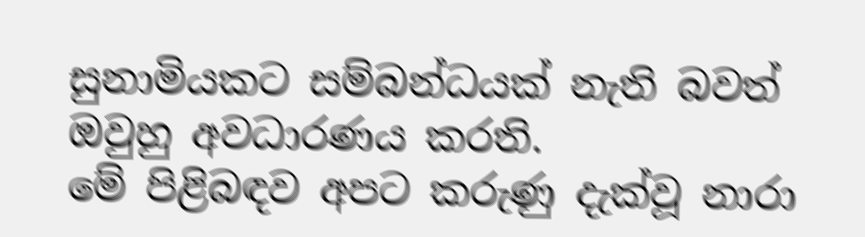සුනාමියකට සම්බන්ධයක් නැති බවත් ඔවුහු අවධාරණය කරති.
මේ පිළිබඳව අපට කරුණු දැක්වූ නාරා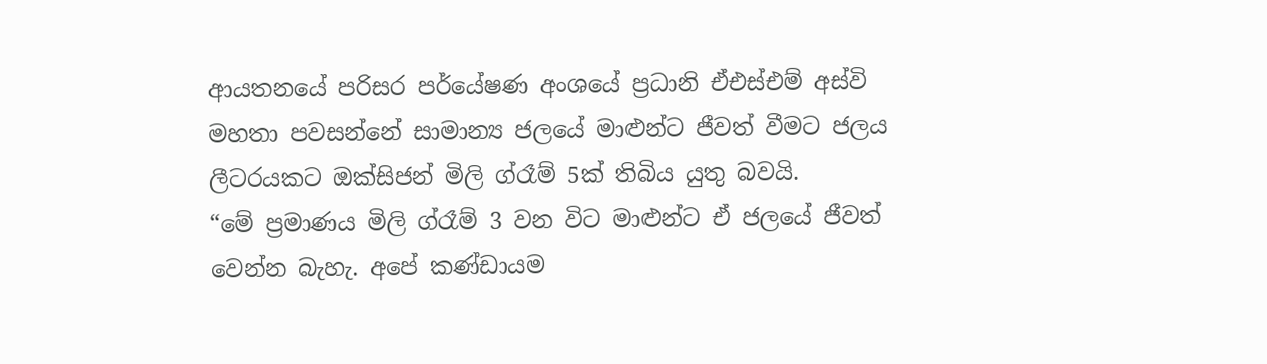ආයතනයේ පරිසර පර්යේෂණ අංශයේ ප්‍රධානි ඒඑස්එම් අස්වි මහතා පවසන්නේ සාමාන්‍ය ජලයේ මාළුන්ට ජීවත් වීමට ජලය ලීටරයකට ඔක්සිජන් මිලි ග්රෑම් 5ක් තිබිය යුතු බවයි.
“මේ ප්‍රමාණය මිලි ග්රෑම් 3 වන විට මාළුන්ට ඒ ජලයේ ජීවත් වෙන්න බැහැ. අපේ කණ්ඩායම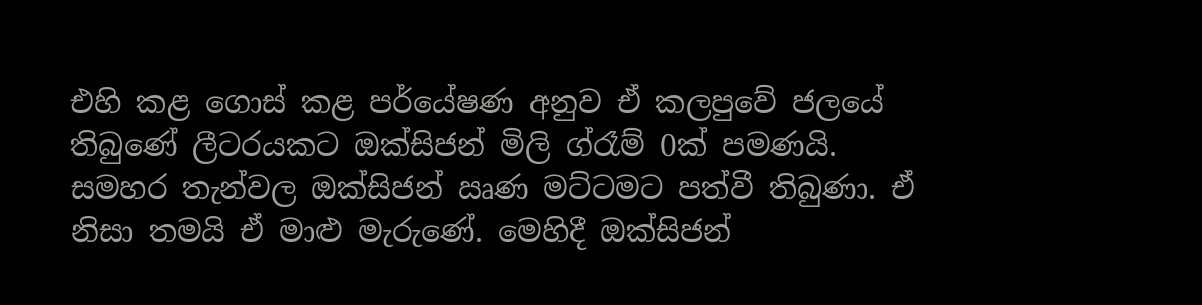එහි කළ ගොස් කළ පර්යේෂණ අනුව ඒ කලපුවේ ජලයේ තිබුණේ ලීටරයකට ඔක්සිජන් මිලි ග්රෑම් 0ක් පමණයි. සමහර තැන්වල ඔක්සිජන් ඍණ මට්ටමට පත්වී තිබුණා. ඒ නිසා තමයි ඒ මාළු මැරුණේ. මෙහිදී ඔක්සිජන්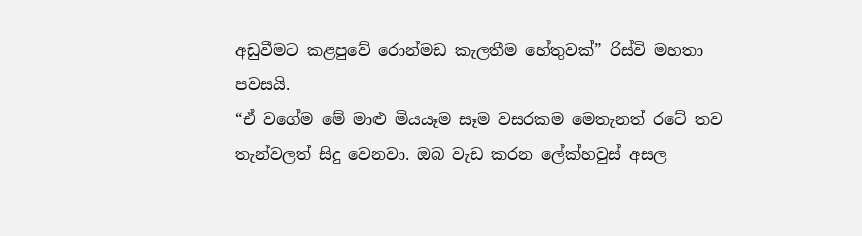අඩුවීමට කළපුවේ රොන්මඩ කැලතීම හේතුවක්” රිස්වි මහතා පවසයි.
“ඒ වගේම මේ මාළු මියයෑම සෑම වසරකම මෙතැනත් රටේ තව තැන්වලත් සිදු වෙනවා. ඔබ වැඩ කරන ලේක්හවුස් අසල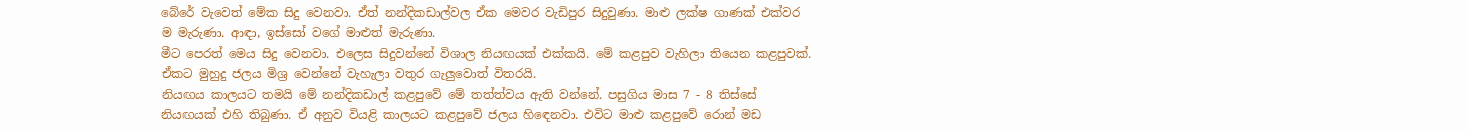බේරේ වැවෙත් මේක සිදු වෙනවා. ඒත් නන්දිකඩාල්වල ඒක මෙවර වැඩිපුර සිදුවුණා. මාළු ලක්ෂ ගාණක් එක්වර ම මැරුණා. ආඳා, ඉස්සෝ වගේ මාළුත් මැරුණා.
මීට පෙරත් මෙය සිදු වෙනවා. එලෙස සිදුවන්නේ විශාල නියඟයක් එක්කයි. මේ කළපුව වැහිලා තියෙන කළපුවක්. ඒකට මුහුදු ජලය මිශ්‍ර වෙන්නේ වැහැලා වතුර ගැලුවොත් විතරයි.
නියඟය කාලයට තමයි මේ නන්දිකඩාල් කළපුවේ මේ තත්ත්වය ඇති වන්නේ. පසුගිය මාස 7 - 8 තිස්සේ නියඟයක් එහි තිබුණා. ඒ අනුව වියළි කාලයට කළපුවේ ජලය හි‍ඳෙනවා. එවිට මාළු කළපුවේ රොන් මඩ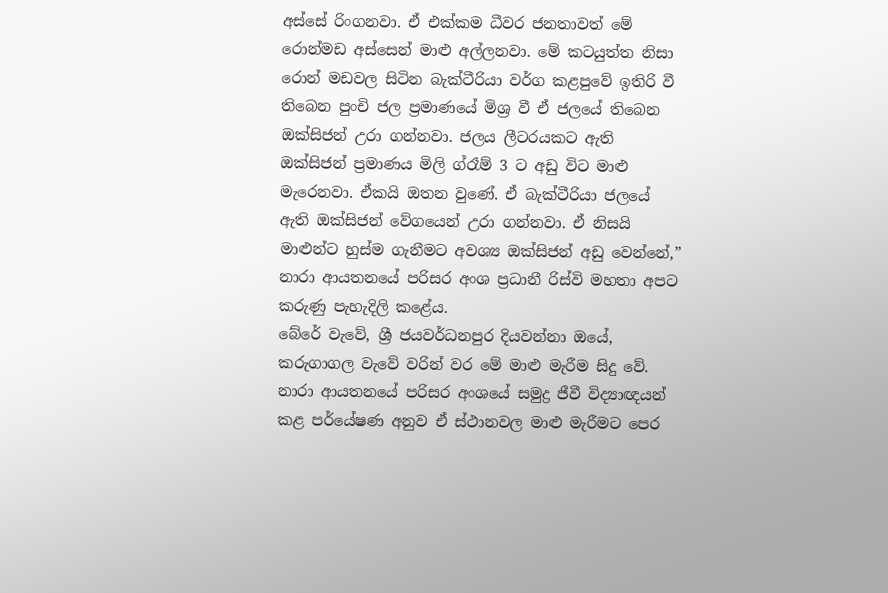අස්සේ රිංගනවා. ඒ එක්කම ධීවර ජනතාවත් මේ රොන්මඩ අස්සෙන් මාළු අල්ලනවා. මේ කටයුත්ත නිසා රොන් මඩවල සිටින බැක්ටීරියා වර්ග කළපුවේ ඉතිරි වී තිබෙන පුංචි ජල ප්‍රමාණයේ මිශ්‍ර වී ඒ ජලයේ තිබෙන ඔක්සිජන් උරා ගන්නවා. ජලය ලීටරයකට ඇති ඔක්සිජන් ප්‍රමාණය මිලි ග්රෑම් 3 ට අඩු විට මාළු මැරෙනවා. ඒකයි ඔතන වුණේ. ඒ බැක්ටීරියා ජලයේ ඇති ඔක්සිජන් වේගයෙන් උරා ගන්නවා. ඒ නිසයි මාළුන්ට හුස්ම ගැනීමට අවශ්‍ය ඔක්සිජන් අඩු වෙන්නේ,” නාරා ආයතනයේ පරිසර අංශ ප්‍රධානී රිස්වි මහතා අපට කරුණු පැහැදිලි කළේය.
බේරේ වැවේ, ශ්‍රී ජයවර්ධනපුර දියවන්නා ඔයේ, කරුගාගල වැවේ වරින් වර මේ මාළු මැරීම සිදු වේ. නාරා ආයතනයේ පරිසර අංශයේ සමුද්‍ර ජීවී විද්‍යාඥයන් කළ පර්යේෂණ අනුව ඒ ස්ථානවල මාළු මැරීමට පෙර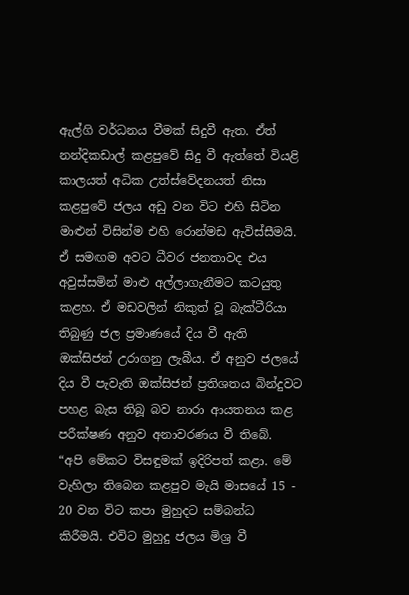ඇල්ගි වර්ධනය වීමක් සිදුවී ඇත. ඒත් නන්දිකඩාල් කළපුවේ සිදු වී ඇත්තේ වියළි කාලයත් අධික උත්ස්වේදනයත් නිසා කළපුවේ ජලය අඩු වන විට එහි සිටින මාළුන් විසින්ම එහි රොන්මඩ ඇවිස්සීමයි. ඒ සමඟම අවට ධීවර ජනතාවද එය අවුස්සමින් මාළු අල්ලාගැනීමට කටයුතු කළහ. ඒ මඩවලින් නිකුත් වූ බැක්ටීරියා තිබුණු ජල ප්‍රමාණයේ දිය වී ඇති ඔක්සිජන් උරාගනු ලැබීය. ඒ අනුව ජලයේ දිය වී පැවැති ඔක්සිජන් ප්‍රතිශතය ‍බින්දුවට පහළ බැස තිබූ බව නාරා ආයතනය කළ පරීක්ෂණ අනුව අනාවරණය වී තිබේ.
“අපි මේකට විසඳුමක් ඉදිරිපත් කළා. මේ වැහිලා තිබෙන කළපුව මැයි මාසයේ 15 - 20 වන විට කපා මුහුදට සම්බන්ධ කිරීමයි. එවිට මුහුදු ජලය මිශ්‍ර වී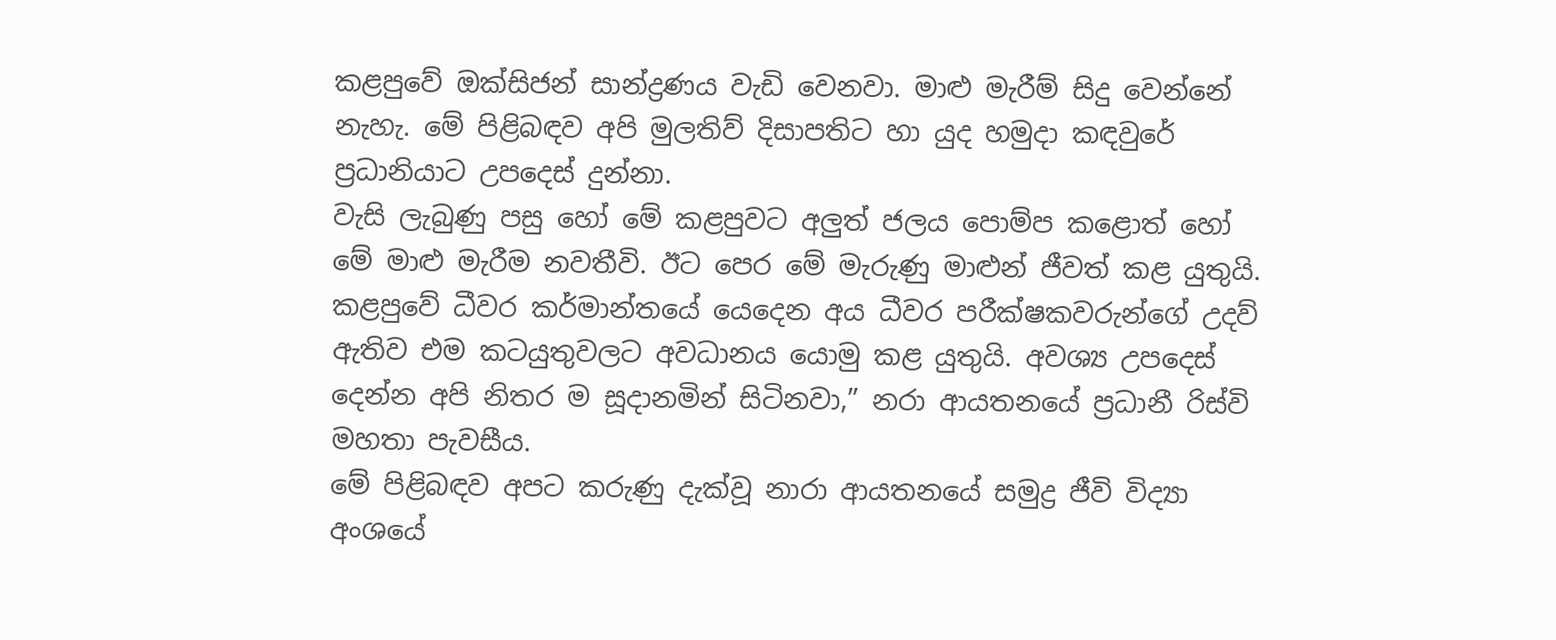කළපුවේ ඔක්සිජන් සාන්ද්‍රණය වැඩි වෙනවා. මාළු මැරීම් සිදු වෙන්නේ නැහැ. මේ පිළිබඳව අපි මුලතිව් දිසාපතිට හා යුද හමුදා කඳවුරේ ප්‍රධානියාට උපදෙස් දුන්නා.
වැසි ලැබුණු පසු හෝ මේ කළපුවට අලුත් ජලය පොම්ප කළොත් හෝ මේ මාළු මැරීම නවතීවි. ඊට පෙර මේ මැරුණු මාළුන් ජීවත් කළ යුතුයි. කළපුවේ ධීවර කර්මාන්තයේ යෙදෙන අය ධීවර පරීක්ෂකවරුන්ගේ උදව් ඇතිව එම කටයුතුවලට අවධානය යොමු කළ යුතුයි. අවශ්‍ය උපදෙස් දෙන්න අපි නිතර ම සූදානමින් සිටිනවා,” නරා ආයතනයේ ප්‍රධානී රිස්වි මහතා පැවසීය.
මේ පිළිබඳව අපට කරුණු දැක්වූ නාරා ආයතනයේ සමුද්‍ර ජීවි විද්‍යා අංශයේ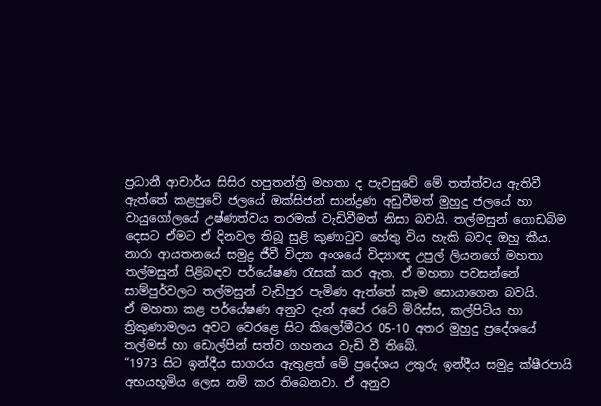ප්‍රධානී ආචාර්ය සිසිර හපුතන්ත්‍රි මහතා ද පැවසුවේ මේ තත්ත්වය ඇතිවී ඇත්තේ කළපුවේ ජලයේ ඔක්සිජන් සාන්ද්‍රණ අඩුවීමත් මුහුදු ජලයේ හා වායුගෝලයේ උෂ්ණත්වය තරමක් වැඩිවීමත් නිසා බවයි. තල්මසුන් ගොඩබිම දෙසට ඒමට ඒ දිනවල තිබූ සුළි කුණාටුව හේතු විය හැකි බවද ඔහු කීය.
නාරා ආයතනයේ සමුද්‍ර ජීවී විද්‍යා අංශයේ විද්‍යාඥ උපුල් ලියනගේ මහතා තල්මසුන් පිළිබඳව පර්යේෂණ රැසක් කර ඇත. ඒ මහතා පවසන්නේ සාම්පුර්වලට තල්මසුන් වැඩිපුර පැමිණ ඇත්තේ කෑම සොයාගෙන බවයි.
ඒ මහතා කළ පර්යේෂණ අනුව දැන් අපේ රටේ මිරිස්ස, කල්පිටිය හා ත්‍රිකුණාමලය අවට වෙරළෙ සිට කිලෝමීටර 05-10 අතර මුහුදු ප්‍රදේශයේ තල්මස් හා ඩොල්පින් සත්ව ගහනය වැඩි වී තිබේ.
“1973 සිට ඉන්දීය සාගරය ඇතුළත් මේ ප්‍රදේශය උතුරු ඉන්දීය සමුද්‍ර ක්ෂීරපායි අභයභූමිය ලෙස නම් කර තිබෙනවා. ඒ අනුව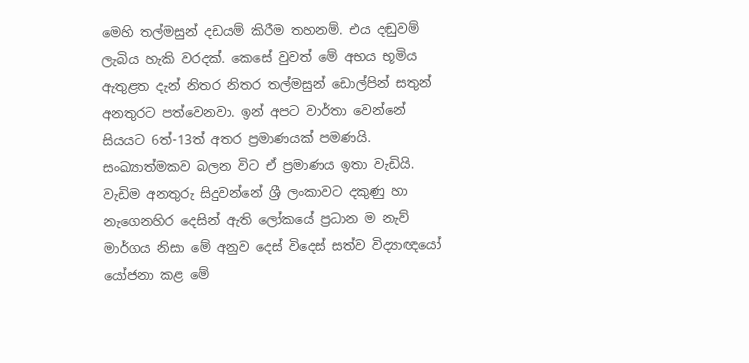මෙහි තල්මසුන් දඩයම් කිරීම තහනම්. එය දඬුවම් ලැබිය හැකි වරදක්. කෙසේ වුවත් මේ අභය භූමිය ඇතුළත දැන් නිතර නිතර තල්මසුන් ඩොල්පින් සතුන් අනතුරට පත්වෙනවා. ඉන් අපට වාර්තා වෙන්නේ සියයට 6ත්-13ත් අතර ප්‍රමාණයක් පමණයි. සංඛ්‍යාත්මකව බලන විට ඒ ප්‍රමාණය ඉතා වැඩියි. වැඩිම අනතුරු සිදුවන්නේ ශ්‍රී ලංකාවට දකුණු හා නැගෙනහිර දෙසින් ඇති ලෝකයේ ප්‍රධාන ම නැව් මාර්ගය නිසා මේ අනුව දෙස් විදෙස් සත්ව විද්‍යාඥයෝ යෝජනා කළ මේ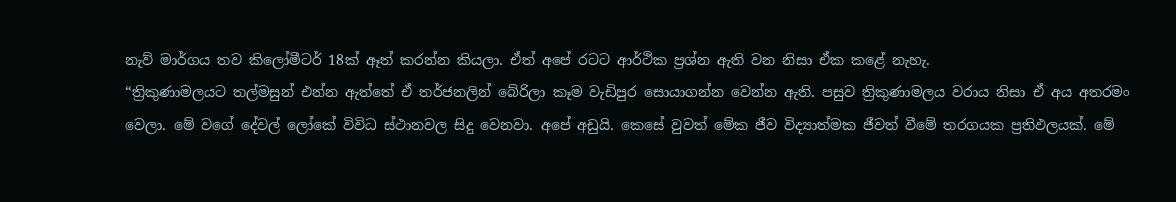නැව් මාර්ගය තව කිලෝමීටර් 18ක් ඈත් කරන්න කියලා. ඒත් අපේ රටට ආර්ථික ප්‍රශ්න ඇති වන නිසා ඒක කළේ නැහැ.
“ත්‍රිකුණාමල‍යට තල්මසුන් එන්න ඇත්තේ ඒ තර්ජනලින් බේරිලා කෑම වැඩිපුර සොයාගන්න වෙන්න ඇති. පසුව ත්‍රිකුණාමලය වරාය නිසා ඒ අය අතරමං වෙලා. මේ වගේ දේවල් ලෝකේ විවිධ ස්ථානවල සිදු වෙනවා. අපේ අඩුයි. කෙසේ වුවත් මේක ජීව විද්‍යාත්මක ජීවත් වීමේ තරගයක ප්‍රතිඵලයක්. මේ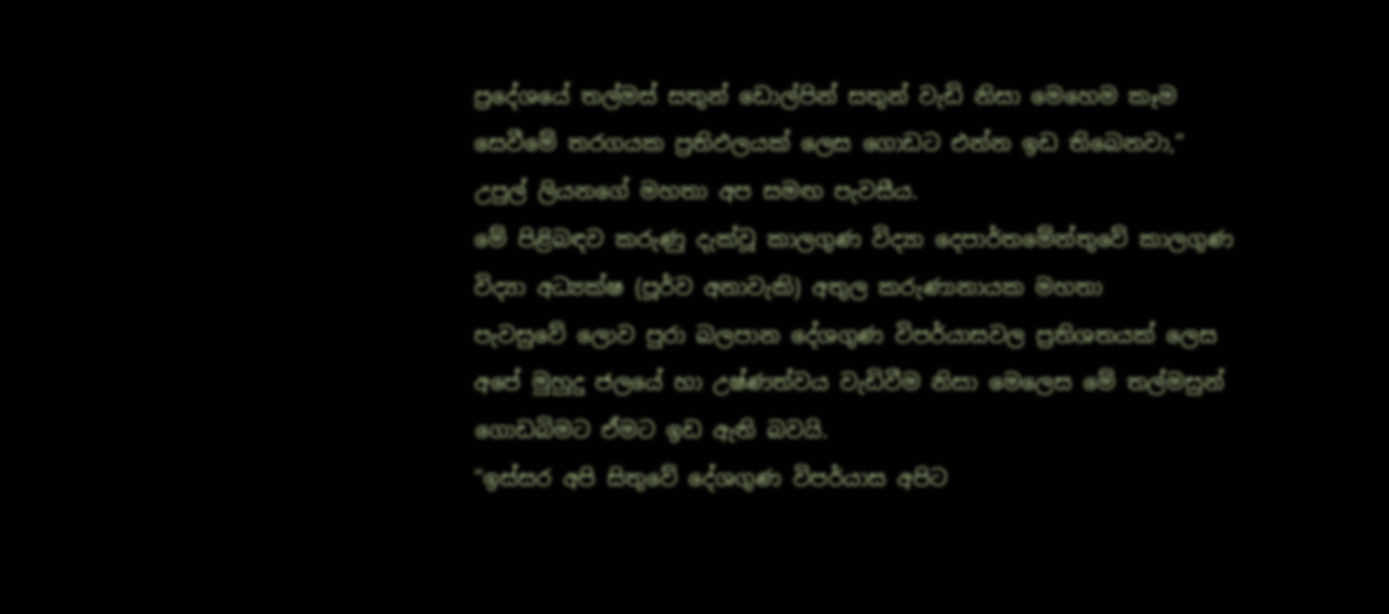ප්‍රදේශයේ තල්මස් සතුන් ඩොල්පින් සතුන් වැඩි නිසා මෙහෙම කෑම සෙවීමේ තරගයක ප්‍රතිඵලයක් ලෙස ගොඩට එන්න ඉඩ තිබෙනවා,” උපුල් ලියනගේ මහතා අප සමඟ පැවසීය.
මේ පිළිබඳව කරුණු දැක්වූ කාලගුණ විද්‍යා දෙපාර්තමේන්තුවේ කාලගුණ විද්‍යා අධ්‍යක්ෂ (පූර්ව අනාවැකි) අතුල කරුණානායක මහතා පැවසුවේ ‍ලොව පුරා බලපාන දේශගුණ විපර්යාසවල ප්‍රතිශතයක් ලෙස අපේ මුහුදු ජලයේ හා උෂ්ණත්වය වැඩිවීම නිසා මෙලෙස මේ තල්මසුන් ගොඩබිමට ඒමට ඉඩ ඇති බවයි.
“ඉස්සර අපි සිතුවේ දේශගුණ විපර්යාස අපිට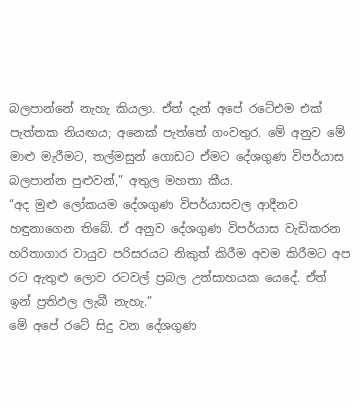බලපාන්නේ නැහැ කියලා. ඒත් දැන් අපේ රටේඑම එක් පැත්තක නියඟය; අනෙක් පැත්තේ ගංවතුර. මේ අනුව මේ මාළු මැරීමට, තල්මසුන් ගොඩට ඒමට දේශගුණ විපර්යාස බලපාන්න පුළුවන්,” අතුල මහතා කීය.
“අද මුළු ලෝකයම දේශගුණ විපර්යාසවල ආදීනව හඳුනාගෙන තිබේ. ඒ අනුව දේශගුණ විපර්යාස වැඩිකරන හරිතාගාර වායුව පරිසරයට නිකුත් කිරීම අවම කිරීමට අප රට ඇතුළු ලොව රටවල් ප්‍රබල උත්සාහයක යෙදේ. ඒත් ඉන් ප්‍රතිඵල ලැබී නැහැ.”
මේ අපේ රටේ සිදු වන දේශගුණ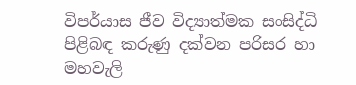විපර්යාස ජීව විද්‍යාත්මක සංසිද්ධි පිළිබඳ කරුණු දක්වන පරිසර හා මහවැලි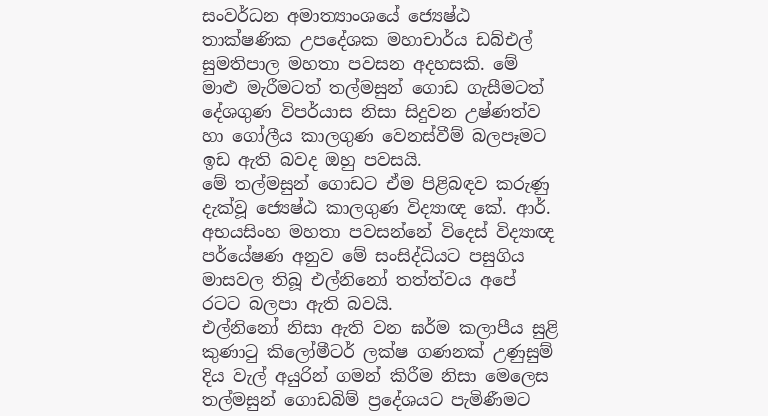සංවර්ධන අමාත්‍යාංශයේ ජ්‍යෙෂ්ඨ තාක්ෂණික උපදේශක මහාචාර්ය ඩබ්එල් සුමතිපාල මහතා පවසන අදහසකි. මේ මාළු මැරීමටත් තල්මසුන් ගොඩ ගැසීමටත් දේශගුණ විපර්යාස නිසා සිදුවන උෂ්ණත්ව හා ගෝලීය කාලගුණ වෙනස්වීම් බලපෑමට ඉඩ ඇති බවද ඔහු පවසයි.
මේ තල්මසුන් ගොඩට ඒම පිළිබඳව කරුණු දැක්වූ ජ්‍යෙෂ්ඨ කාලගුණ විද්‍යාඥ කේ. ආර්. අභයසිංහ මහතා පවසන්නේ විදෙස් විද්‍යාඥ පර්යේෂණ අනුව මේ සංසිද්ධියට පසුගිය මාසවල තිබූ එල්නිනෝ තත්ත්වය අපේ රටට බලපා ඇති බවයි.
එල්නිනෝ නිසා ඇති වන ඝර්ම කලාපීය සුළි කුණාටු කිලෝමීටර් ලක්ෂ ගණනක් උණුසුම් දිය වැල් අයුරින් ගමන් කිරීම නිසා මෙලෙස තල්මසුන් ගොඩබිම් ප්‍ර‍දේශයට පැමිණීමට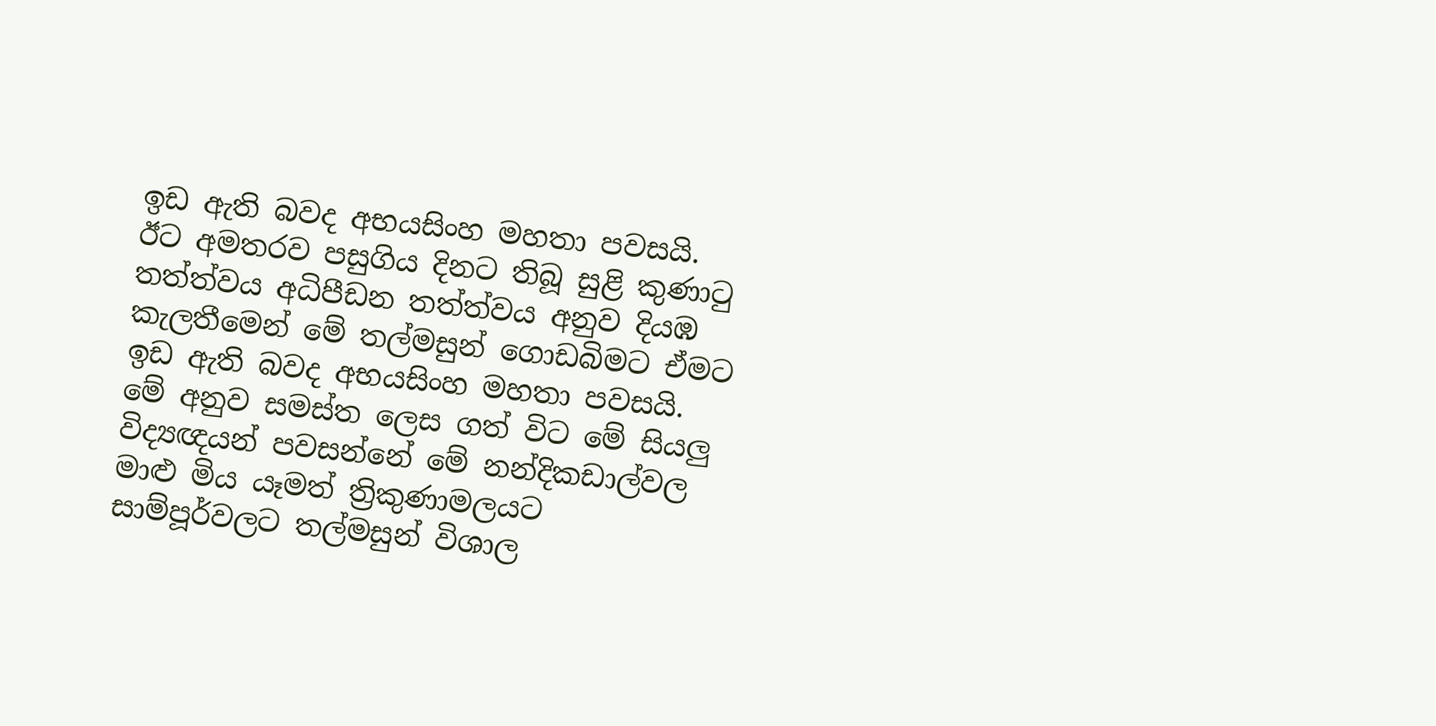ඉඩ ඇති බවද අභයසිංහ මහතා පවසයි.
ඊට අමතරව පසුගිය දිනට තිබූ සුළි කුණාටු තත්ත්වය අධිපීඩන තත්ත්වය අනුව දියඹ කැලතීමෙන් මේ තල්මසුන් ගොඩබිමට ඒමට ඉඩ ඇති බවද අභයසිංහ මහතා පවසයි.
මේ අනුව සමස්ත ලෙස ගත් විට මේ සියලු විද්‍යඥයන් පවසන්නේ මේ නන්දිකඩාල්වල මාළු මිය යෑමත් ත්‍රිකුණාමලයට සාම්පූර්වලට තල්මසුන් විශාල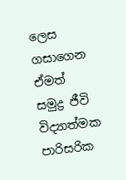ලෙස ගසාගෙන ඒමත් සමුද්‍ර ජීවි විද්‍යාත්මක පාරිසරික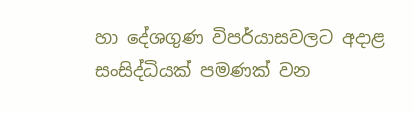හා දේශගුණ විපර්යාසවලට අදාළ සංසිද්ධියක් පමණක් වන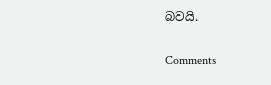බවයි.

Comments